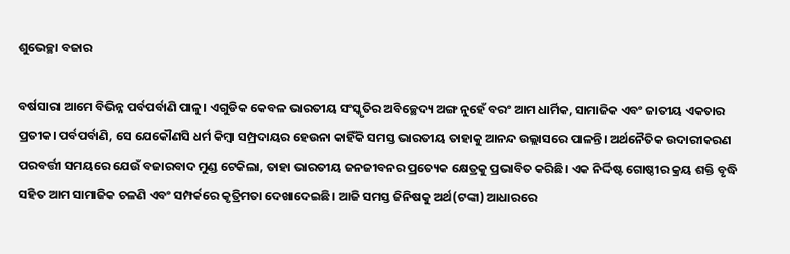ଶୁଭେଚ୍ଛା ବଜାର

ବର୍ଷସାରା ଆମେ ବିଭିନ୍ନ ପର୍ବପର୍ବାଣି ପାଳୁ। ଏଗୁଡିକ କେବଳ ଭାରତୀୟ ସଂସ୍କୃତିର ଅବିଚ୍ଛେଦ୍ୟ ଅଙ୍ଗ ନୁହେଁ ବରଂ ଆମ ଧାର୍ମିକ, ସାମାଜିକ ଏବଂ ଜାତୀୟ ଏକତାର ପ୍ରତୀକ। ପର୍ବପର୍ବାଣି, ସେ ଯେକୌଣସି ଧର୍ମ କିମ୍ବା ସମ୍ପ୍ରଦାୟର ହେଉନା କାହିଁକି ସମସ୍ତ ଭାରତୀୟ ତାହାକୁ ଆନନ୍ଦ ଉଲ୍ଲାସରେ ପାଳନ୍ତି। ଅର୍ଥନୈତିକ ଉଦାରୀକରଣ ପରବର୍ତ୍ତୀ ସମୟରେ ଯେଉଁ ବଜାରବାଦ ମୁଣ୍ଡ ଟେକିଲା, ତାହା ଭାରତୀୟ ଜନଜୀବନର ପ୍ରତ୍ୟେକ କ୍ଷେତ୍ରକୁ ପ୍ରଭାବିତ କରିଛି। ଏକ ନିର୍ଦ୍ଦିଷ୍ଟ ଗୋଷ୍ଠୀର କ୍ରୟ ଶକ୍ତି ବୃଦ୍ଧି ସହିତ ଆମ ସାମାଜିକ ଚଳଣି ଏବଂ ସମ୍ପର୍କରେ କୃତ୍ରିମତା ଦେଖାଦେଇଛି। ଆଜି ସମସ୍ତ ଜିନିଷକୁ ଅର୍ଥ(ଟଙ୍କା) ଆଧାରରେ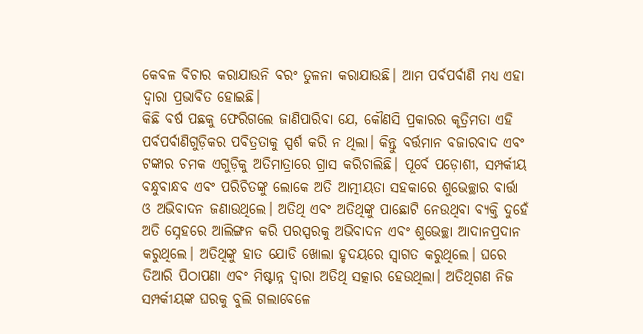କେବଳ ବିଚାର କରାଯାଉନି ବରଂ ତୁଳନା କରାଯାଉଛି। ଆମ ପର୍ବପର୍ବାଣି ମଧ୍ୟ ଏହା ଦ୍ୱାରା ପ୍ରଭାବିତ ହୋଇଛି।
କିଛି ବର୍ଷ ପଛକୁ ଫେରିଗଲେ ଜାଣିପାରିବା ଯେ, କୌଣସି ପ୍ରକାରର କୃତ୍ରିମତା ଏହି ପର୍ବପର୍ବାଣିଗୁଡ଼ିକର ପବିତ୍ରତାକୁ ସ୍ପର୍ଶ କରି ନ ଥିଲା। କିନ୍ତୁ ବର୍ତ୍ତମାନ ବଜାରବାଦ ଏବଂ ଟଙ୍କାର ଚମକ ଏଗୁଡ଼ିକୁ ଅତିମାତ୍ରାରେ ଗ୍ରାସ କରିଚାଲିଛି। ପୂର୍ବେ ପଡ଼ୋଶୀ, ସମ୍ପର୍କୀୟ ବନ୍ଧୁବାନ୍ଧବ ଏବଂ ପରିଚିତଙ୍କୁ ଲୋକେ ଅତି ଆତ୍ମୀୟତା ସହକାରେ ଶୁଭେଚ୍ଛାର ବାର୍ତ୍ତା ଓ ଅଭିବାଦନ ଜଣାଉଥିଲେ। ଅତିଥି ଏବଂ ଅତିଥିଙ୍କୁ ପାଛୋଟି ନେଉଥିବା ବ୍ୟକ୍ତି ଦୁହେଁ ଅତି ସ୍ନେହରେ ଆଲିଙ୍ଗନ କରି ପରସ୍ପରକୁ ଅଭିବାଦନ ଏବଂ ଶୁଭେଚ୍ଛା ଆଦାନପ୍ରଦାନ କରୁଥିଲେ। ଅତିଥିଙ୍କୁ ହାତ ଯୋଡି ଖୋଲା ହୃଦୟରେ ସ୍ବାଗତ କରୁଥିଲେ। ଘରେ ତିଆରି ପିଠାପଣା ଏବଂ ମିଷ୍ଟାନ୍ନ ଦ୍ବାରା ଅତିଥି ସତ୍କାର ହେଉଥିଲା। ଅତିଥିଗଣ ନିଜ ସମ୍ପର୍କୀୟଙ୍କ ଘରକୁ ବୁଲି ଗଲାବେଳେ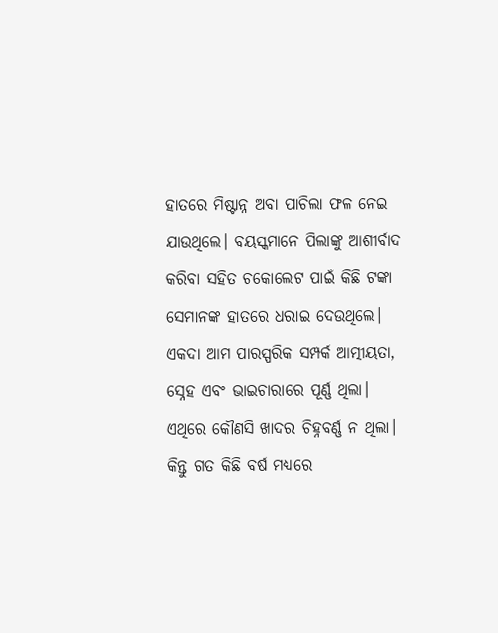ହାତରେ ମିଷ୍ଟାନ୍ନ ଅବା ପାଚିଲା ଫଳ ନେଇ ଯାଉଥିଲେ। ବୟସ୍କମାନେ ପିଲାଙ୍କୁ ଆଶୀର୍ବାଦ କରିବା ସହିତ ଚକୋଲେଟ ପାଇଁ କିଛି ଟଙ୍କା ସେମାନଙ୍କ ହାତରେ ଧରାଇ ଦେଉଥିଲେ।
ଏକଦା ଆମ ପାରସ୍ପରିକ ସମ୍ପର୍କ ଆତ୍ମୀୟତା, ସ୍ନେହ ଏବଂ ଭାଇଚାରାରେ ପୂର୍ଣ୍ଣ ଥିଲା। ଏଥିରେ କୌଣସି ଖାଦର ଚିହ୍ନବର୍ଣ୍ଣ ନ ଥିଲା। କିନ୍ତୁ ଗତ କିଛି ବର୍ଷ ମଧ୍ୟରେ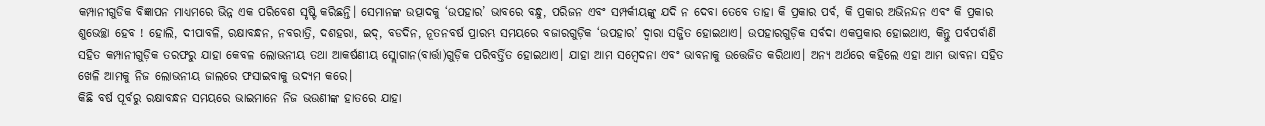କମ୍ପାନୀଗୁଡିକ ବିଜ୍ଞାପନ ମାଧ୍ୟମରେ ଭିନ୍ନ ଏକ ପରିବେଶ ସୃଷ୍ଟି କରିଛନ୍ତି। ସେମାନଙ୍କ ଉତ୍ପାଦକୁ ‘ଉପହାର’ ଭାବରେ ବନ୍ଧୁ, ପରିଜନ ଏବଂ ସମ୍ପର୍କୀୟଙ୍କୁ ଯଦି ନ ଦେବା ତେବେ ତାହା କି ପ୍ରକାର ପର୍ବ, କି ପ୍ରକାର ଅଭିନନ୍ଦନ ଏବଂ କି ପ୍ରକାର ଶୁଭେଚ୍ଛା ହେବ ! ହୋଲି, ଦୀପାବଳି, ରକ୍ଷାବନ୍ଧନ, ନବରାତ୍ରି, ଦଶହରା, ଇଦ୍‌, ବଡଦିନ, ନୂତନବର୍ଷ ପ୍ରାରମ୍ଭ ସମୟରେ ବଜାରଗୁଡ଼ିକ ‘ଉପହାର’ ଦ୍ୱାରା ସଜ୍ଜିତ ହୋଇଥାଏ। ଉପହାରଗୁଡ଼ିକ ସର୍ବଦା ଏକପ୍ରକାର ହୋଇଥାଏ, କିନ୍ତୁ ପର୍ବପର୍ବାଣି ସହିତ କମ୍ପାନୀଗୁଡ଼ିକ ତରଫରୁ ଯାହା କେବଳ ଲୋଭନୀୟ ତଥା ଆକର୍ଷଣୀୟ ସ୍ଲୋଗାନ(ବାର୍ତ୍ତା)ଗୁଡ଼ିକ ପରିବର୍ତ୍ତିତ ହୋଇଥାଏ। ଯାହା ଆମ ସମ୍ବେଦନା ଏବଂ ଭାବନାକୁ ଉତ୍ତେଜିତ କରିଥାଏ। ଅନ୍ୟ ଅର୍ଥରେ କହିଲେ ଏହା ଆମ ଭାବନା ସହିତ ଖେଳି ଆମକୁ ନିଜ ଲୋଭନୀୟ ଜାଲରେ ଫସାଇବାକୁ ଉଦ୍ୟମ କରେ।
କିଛି ବର୍ଷ ପୂର୍ବରୁ ରକ୍ଷାବନ୍ଧନ ସମୟରେ ଭାଇମାନେ ନିଜ ଭଉଣୀଙ୍କ ହାତରେ ଯାହା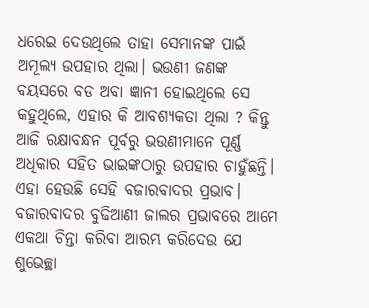ଧରେଇ ଦେଉଥିଲେ ତାହା ସେମାନଙ୍କ ପାଇଁ ଅମୂଲ୍ୟ ଉପହାର ଥିଲା। ଭଉଣୀ ଜଣଙ୍କ ବୟସରେ ବଡ ଅବା ଜ୍ଞାନୀ ହୋଇଥିଲେ ସେ କହୁଥିଲେ, ଏହାର କି ଆବଶ୍ୟକତା ଥିଲା ? କିନ୍ତୁ ଆଜି ରକ୍ଷାବନ୍ଧନ ପୂର୍ବରୁ ଭଉଣୀମାନେ ପୂର୍ଣ୍ଣ ଅଧିକାର ସହିତ ଭାଇଙ୍କଠାରୁ ଉପହାର ଚାହୁଁଛନ୍ତି। ଏହା ହେଉଛି ସେହି ବଜାରବାଦର ପ୍ରଭାବ। ବଜାରବାଦର ବୁଢିଆଣୀ ଜାଲର ପ୍ରଭାବରେ ଆମେ ଏକଥା ଚିନ୍ତା କରିବା ଆରମ୍ଭ କରିଦେଉ ଯେ ଶୁଭେଚ୍ଛା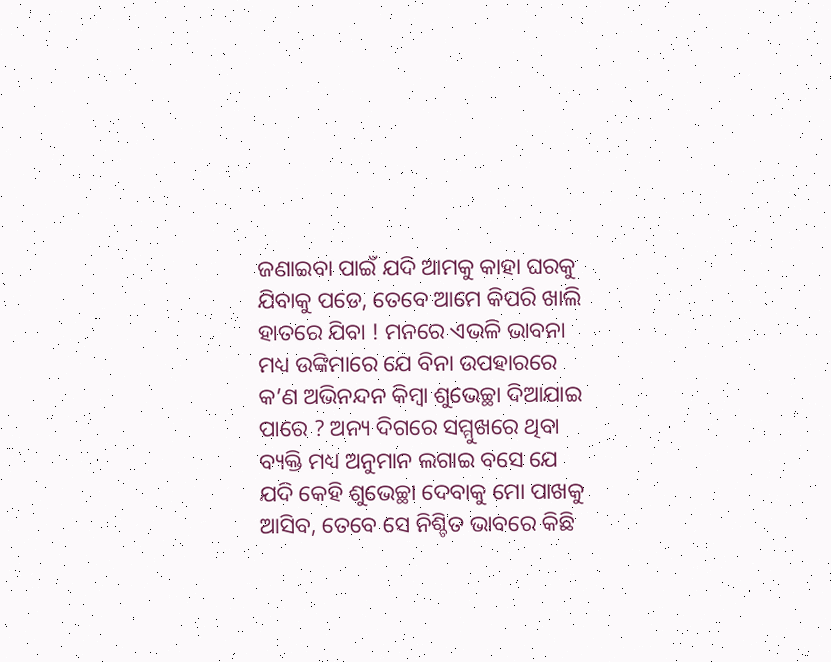ଜଣାଇବା ପାଇଁ ଯଦି ଆମକୁ କାହା ଘରକୁ ଯିବାକୁ ପଡେ, ତେବେ ଆମେ କିପରି ଖାଲି ହାତରେ ଯିବା ! ମନରେ ଏଭଳି ଭାବନା ମଧ୍ୟ ଉଙ୍କିମାରେ ଯେ ବିନା ଉପହାରରେ କ’ଣ ଅଭିନନ୍ଦନ କିମ୍ବା ଶୁଭେଚ୍ଛା ଦିଆଯାଇ ପାରେ ? ଅନ୍ୟ ଦିଗରେ ସମ୍ମୁଖରେ ଥିବା ବ୍ୟକ୍ତି ମଧ୍ୟ ଅନୁମାନ ଲଗାଇ ବସେ ଯେ ଯଦି କେହି ଶୁଭେଚ୍ଛା ଦେବାକୁ ମୋ ପାଖକୁ ଆସିବ, ତେବେ ସେ ନିଶ୍ଚିତ ଭାବରେ କିଛି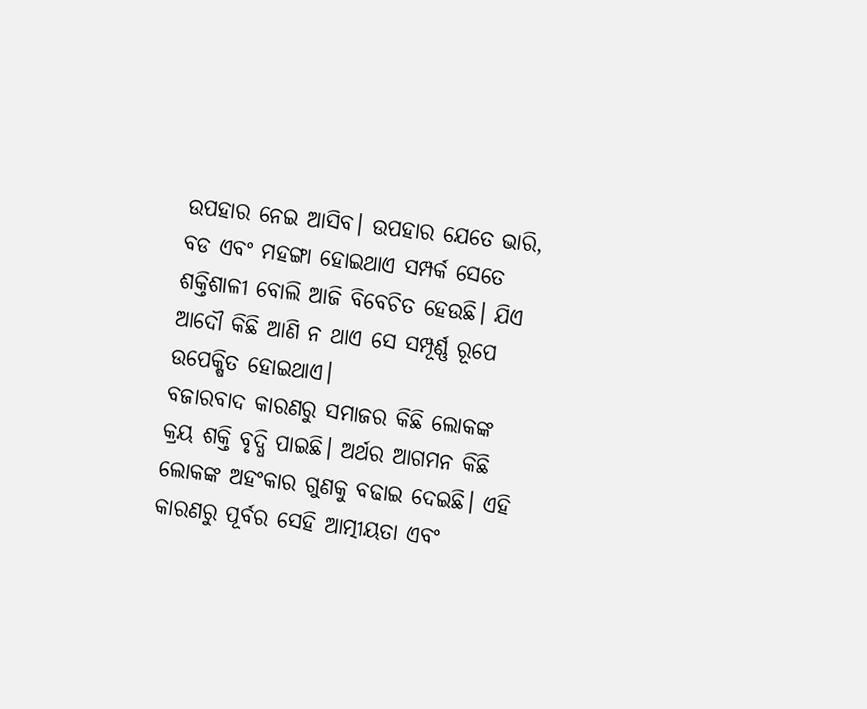ଉପହାର ନେଇ ଆସିବ। ଉପହାର ଯେତେ ଭାରି, ବଡ ଏବଂ ମହଙ୍ଗା ହୋଇଥାଏ ସମ୍ପର୍କ ସେତେ ଶକ୍ତିଶାଳୀ ବୋଲି ଆଜି ବିବେଚିତ ହେଉଛି। ଯିଏ ଆଦୌ କିଛି ଆଣି ନ ଥାଏ ସେ ସମ୍ପୂର୍ଣ୍ଣ ରୂପେ ଉପେକ୍ଷିତ ହୋଇଥାଏ।
ବଜାରବାଦ କାରଣରୁ ସମାଜର କିଛି ଲୋକଙ୍କ କ୍ରୟ ଶକ୍ତି ବୃଦ୍ଧି ପାଇଛି। ଅର୍ଥର ଆଗମନ କିଛି ଲୋକଙ୍କ ଅହଂକାର ଗୁଣକୁ ବଢାଇ ଦେଇଛି। ଏହି କାରଣରୁ ପୂର୍ବର ସେହି ଆତ୍ମୀୟତା ଏବଂ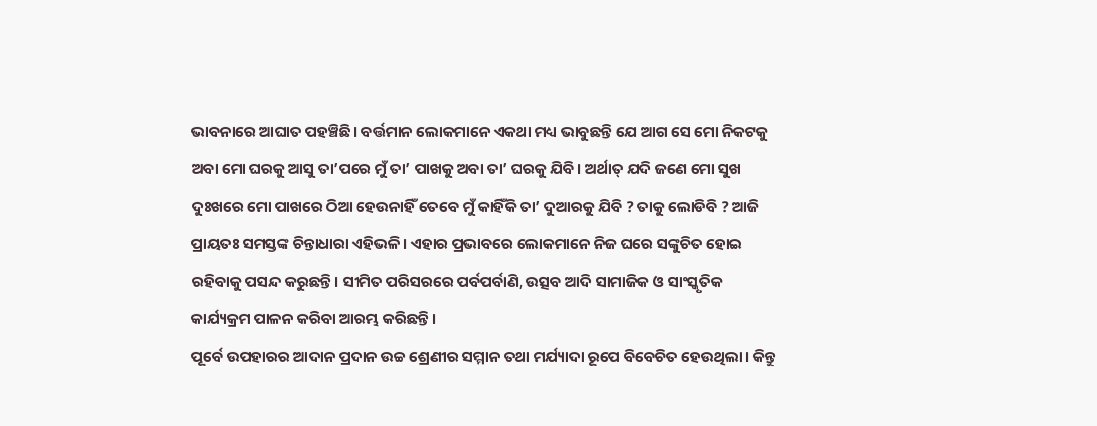ଭାବନାରେ ଆଘାତ ପହଞ୍ଚିଛି। ବର୍ତ୍ତମାନ ଲୋକମାନେ ଏକଥା ମଧ୍ୟ ଭାବୁଛନ୍ତି ଯେ ଆଗ ସେ ମୋ ନିକଟକୁ ଅବା ମୋ ଘରକୁ ଆସୁ ତା’ପରେ ମୁଁ ତା’ ପାଖକୁ ଅବା ତା’ ଘରକୁ ଯିବି। ଅର୍ଥାତ୍‌ ଯଦି ଜଣେ ମୋ ସୁଖ ଦୁଃଖରେ ମୋ ପାଖରେ ଠିଆ ହେଉନାହିଁ ତେବେ ମୁଁ କାହିଁକି ତା’ ଦୁଆରକୁ ଯିବି ? ତାକୁ ଲୋଡିବି ? ଆଜି ପ୍ରାୟତଃ ସମସ୍ତଙ୍କ ଚିନ୍ତାଧାରା ଏହିଭଳି। ଏହାର ପ୍ରଭାବରେ ଲୋକମାନେ ନିଜ ଘରେ ସଙ୍କୁଚିତ ହୋଇ ରହିବାକୁ ପସନ୍ଦ କରୁଛନ୍ତି। ସୀମିତ ପରିସରରେ ପର୍ବପର୍ବାଣି, ଉତ୍ସବ ଆଦି ସାମାଜିକ ଓ ସାଂସ୍କୃତିକ କାର୍ଯ୍ୟକ୍ରମ ପାଳନ କରିବା ଆରମ୍ଭ କରିଛନ୍ତି।
ପୂର୍ବେ ଉପହାରର ଆଦାନ ପ୍ରଦାନ ଉଚ୍ଚ ଶ୍ରେଣୀର ସମ୍ମାନ ତଥା ମର୍ଯ୍ୟାଦା ରୂପେ ବିବେଚିତ ହେଉଥିଲା। କିନ୍ତୁ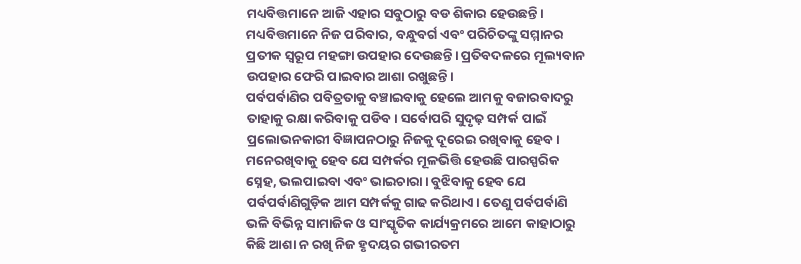ମଧ୍ୟବିତ୍ତମାନେ ଆଜି ଏହାର ସବୁଠାରୁ ବଡ ଶିକାର ହେଉଛନ୍ତି। ମଧ୍ୟବିତ୍ତମାନେ ନିଜ ପରିବାର, ବନ୍ଧୁବର୍ଗ ଏବଂ ପରିଚିତଙ୍କୁ ସମ୍ମାନର ପ୍ରତୀକ ସ୍ବରୂପ ମହଙ୍ଗା ଉପହାର ଦେଉଛନ୍ତି। ପ୍ରତିବଦଳରେ ମୂଲ୍ୟବାନ ଉପହାର ଫେରି ପାଇବାର ଆଶା ରଖୁଛନ୍ତି।
ପର୍ବପର୍ବାଣିର ପବିତ୍ରତାକୁ ବଞ୍ଚାଇବାକୁ ହେଲେ ଆମକୁ ବଜାରବାଦରୁ ତାହାକୁ ରକ୍ଷା କରିବାକୁ ପଡିବ। ସର୍ବୋପରି ସୁଦୃଢ଼ ସମ୍ପର୍କ ପାଇଁ ପ୍ରଲୋଭନକାରୀ ବିଜ୍ଞାପନଠାରୁ ନିଜକୁ ଦୂରେଇ ରଖିବାକୁ ହେବ। ମନେରଖିବାକୁ ହେବ ଯେ ସମ୍ପର୍କର ମୂଳଭିତ୍ତି ହେଉଛି ପାରସ୍ପରିକ ସ୍ନେହ, ଭଲପାଇବା ଏବଂ ଭାଇଚାରା। ବୁଝିବାକୁ ହେବ ଯେ ପର୍ବପର୍ବାଣିଗୁଡ଼ିକ ଆମ ସମ୍ପର୍କକୁ ଗାଢ କରିଥାଏ। ତେଣୁ ପର୍ବପର୍ବାଣି ଭଳି ବିଭିନ୍ନ ସାମାଜିକ ଓ ସାଂସ୍କୃତିକ କାର୍ଯ୍ୟକ୍ରମରେ ଆମେ କାହାଠାରୁ କିଛି ଆଶା ନ ରଖି ନିଜ ହୃଦୟର ଗଭୀରତମ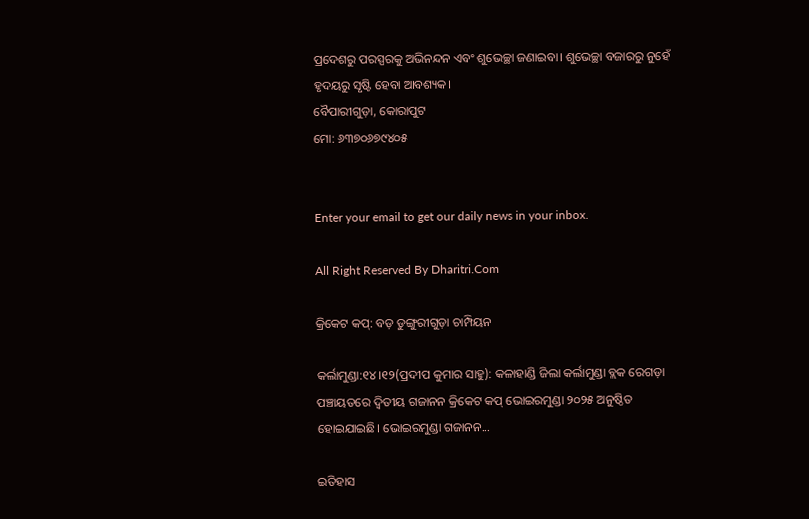ପ୍ରଦେଶରୁ ପରସ୍ପରକୁ ଅଭିନନ୍ଦନ ଏବଂ ଶୁଭେଚ୍ଛା ଜଣାଇବା। ଶୁଭେଚ୍ଛା ବଜାରରୁ ନୁହେଁ ହୃଦୟରୁ ସୃଷ୍ଟି ହେବା ଆବଶ୍ୟକ।
ବୈପାରୀଗୁଡ଼ା, କୋରାପୁଟ
ମୋ: ୬୩୭୦୬୭୯୪୦୫


Enter your email to get our daily news in your inbox.

All Right Reserved By Dharitri.Com

କ୍ରିକେଟ କପ୍‌: ବଡ଼ ଡୁଙ୍ଗୁରୀଗୁଡ଼ା ଚାମ୍ପିୟନ

କର୍ଲାମୁଣ୍ଡା:୧୪।୧୨(ପ୍ରଦୀପ କୁମାର ସାହୁ): କଳାହାଣ୍ଡି ଜିଲା କର୍ଲାମୁଣ୍ଡା ବ୍ଲକ ରେଗଡ଼ା ପଞ୍ଚାୟତରେ ଦ୍ୱିତୀୟ ଗଜାନନ କ୍ରିକେଟ କପ୍‌ ଭୋଇରମୁଣ୍ଡା ୨୦୨୫ ଅନୁଷ୍ଠିତ ହୋଇଯାଇଛି। ଭୋଇରମୁଣ୍ଡା ଗଜାନନ...

ଇତିହାସ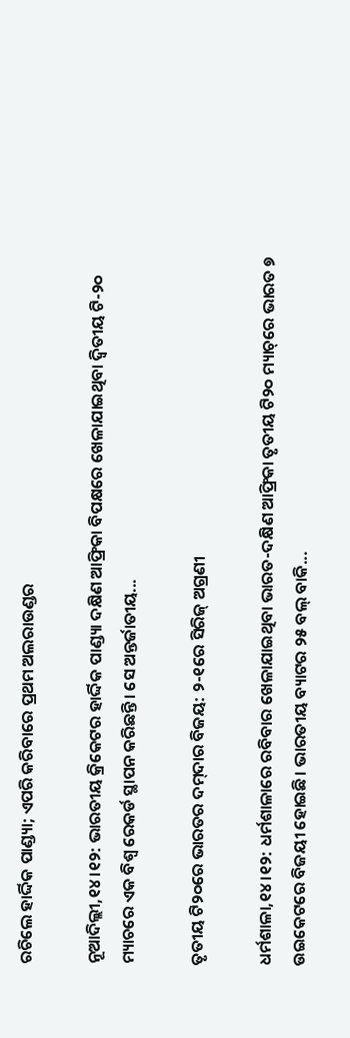ରଚିଲେ ହାର୍ଦ୍ଦିକ ପାଣ୍ଡ୍ୟା; ଏପରି କରିବାରେ ପ୍ରଥମ ଅଲରାଉଣ୍ଡର

ନୂଆଦିଲ୍ଲୀ,୧୪।୧୨: ଭାରତୀୟ କ୍ରିକେଟର ହାର୍ଦ୍ଦିକ ପାଣ୍ଡ୍ୟା ଦକ୍ଷିଣ ଆଫ୍ରିକା ବିପକ୍ଷରେ ଖେଳାଯାଇଥିବା ଦ୍ୱିତୀୟ ଟି-୨୦ ମ୍ୟାଚରେ ଏକ ବିଶ୍ୱ ରେକର୍ଡ ସ୍ଥାପନ କରିଛନ୍ତି। ସେ ଅନ୍ତର୍ଜାତୀୟ...

ତୃତୀୟ ଟି୨୦ରେ ଭାରତର ଦମ୍‌ଦାର ବିଜୟ: ୨-୧ରେ ସିରିଜ୍‌ ଅଗ୍ରଣୀ

ଧର୍ମଶାଳା,୧୪।୧୨: ଧର୍ମଶାଳାରେ ରବିବାର ଖେଳାଯାଇଥିବା ଭାରତ-ଦକ୍ଷିଣ ଆଫ୍ରିକା ତୃତୀୟ ଟି୨୦ ମ୍ୟାଚ୍‌ରେ ଭାରତ ୭ ଉଇକେଟରେ ବିଜୟୀ ହୋଇଛି। ଭାରତୀୟ ବ୍ୟାଟର ୨୫ ବଲ୍‌ ବାକି...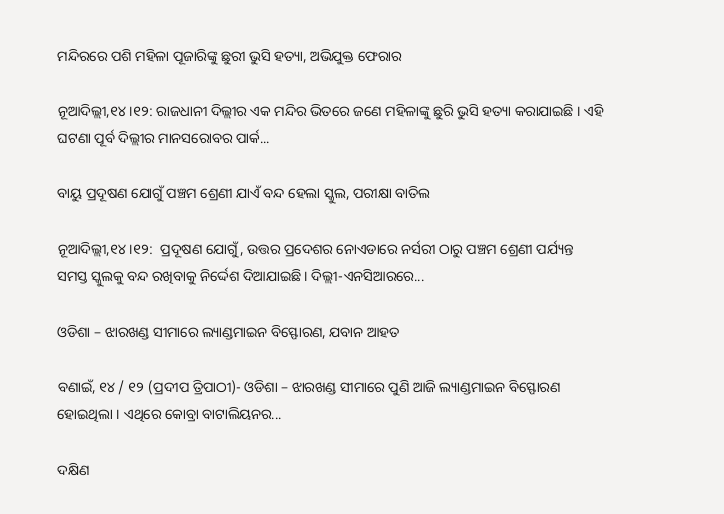ମନ୍ଦିରରେ ପଶି ମହିଳା ପୂଜାରିଙ୍କୁ ଛୁରୀ ଭୁସି ହତ୍ୟା, ଅଭିଯୁକ୍ତ ଫେରାର

ନୂଆଦିଲ୍ଲୀ,୧୪।୧୨: ରାଜଧାନୀ ଦିଲ୍ଲୀର ଏକ ମନ୍ଦିର ଭିତରେ ଜଣେ ମହିଳାଙ୍କୁ ଛୁରି ଭୁସି ହତ୍ୟା କରାଯାଇଛି । ଏହି ଘଟଣା ପୂର୍ବ ଦିଲ୍ଲୀର ମାନସରୋବର ପାର୍କ...

ବାୟୁ ପ୍ରଦୂଷଣ ଯୋଗୁଁ ପଞ୍ଚମ ଶ୍ରେଣୀ ଯାଏଁ ବନ୍ଦ ହେଲା ସ୍କୁଲ, ପରୀକ୍ଷା ବାତିଲ

ନୂଆଦିଲ୍ଲୀ,୧୪।୧୨:  ପ୍ରଦୂଷଣ ଯୋଗୁଁ, ଉତ୍ତର ପ୍ରଦେଶର ନୋଏଡାରେ ନର୍ସରୀ ଠାରୁ ପଞ୍ଚମ ଶ୍ରେଣୀ ପର୍ଯ୍ୟନ୍ତ ସମସ୍ତ ସ୍କୁଲକୁ ବନ୍ଦ ରଖିବାକୁ ନିର୍ଦ୍ଦେଶ ଦିଆଯାଇଛି । ଦିଲ୍ଲୀ-ଏନସିଆରରେ...

ଓଡିଶା – ଝାରଖଣ୍ଡ ସୀମାରେ ଲ୍ୟାଣ୍ଡମାଇନ ବିସ୍ଫୋରଣ, ଯବାନ ଆହତ

ବଣାଇଁ, ୧୪ / ୧୨ (ପ୍ରଦୀପ ତ୍ରିପାଠୀ)- ଓଡିଶା – ଝାରଖଣ୍ଡ ସୀମାରେ ପୁଣି ଆଜି ଲ୍ୟାଣ୍ଡମାଇନ ବିସ୍ଫୋରଣ ହୋଇଥିଲା । ଏଥିରେ କୋବ୍ରା ବାଟାଲିୟନର...

ଦକ୍ଷିଣ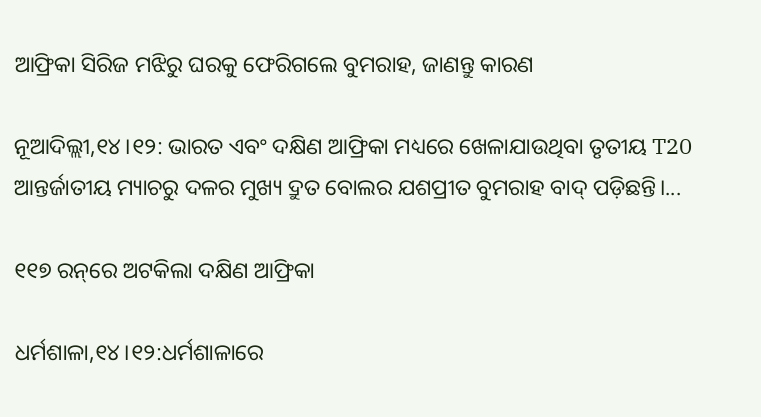ଆଫ୍ରିକା ସିରିଜ ମଝିରୁ ଘରକୁ ଫେରିଗଲେ ବୁମରାହ, ଜାଣନ୍ତୁ କାରଣ

ନୂଆଦିଲ୍ଲୀ,୧୪।୧୨: ଭାରତ ଏବଂ ଦକ୍ଷିଣ ଆଫ୍ରିକା ମଧ୍ୟରେ ଖେଳାଯାଉଥିବା ତୃତୀୟ T20 ଆନ୍ତର୍ଜାତୀୟ ମ୍ୟାଚରୁ ଦଳର ମୁଖ୍ୟ ଦ୍ରୁତ ବୋଲର ଯଶପ୍ରୀତ ବୁମରାହ ବାଦ୍ ପଡ଼ିଛନ୍ତି।...

୧୧୭ ରନ୍‌ରେ ଅଟକିଲା ଦକ୍ଷିଣ ଆଫ୍ରିକା

ଧର୍ମଶାଳା,୧୪।୧୨:ଧର୍ମଶାଳାରେ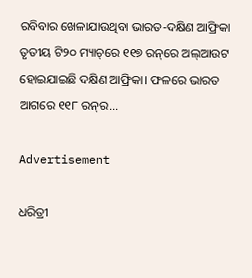ରବିବାର ଖେଳାଯାଉଥିବା ଭାରତ-ଦକ୍ଷିଣ ଆଫ୍ରିକା ତୃତୀୟ ଟି୨୦ ମ୍ୟାଚ୍‌ରେ ୧୧୭ ରନ୍‌ରେ ଅଲ୍‌ଆଉଟ ହୋଇଯାଇଛି ଦକ୍ଷିଣ ଆଫ୍ରିକା। ଫଳରେ ଭାରତ ଆଗରେ ୧୧୮ ରନ୍‌ର...

Advertisement

ଧରିତ୍ରୀ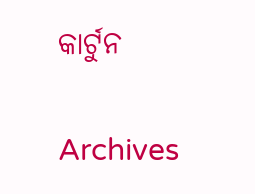କାର୍ଟୁନ

Archives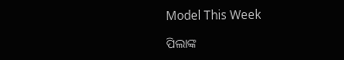Model This Week

ପିଲାଙ୍କ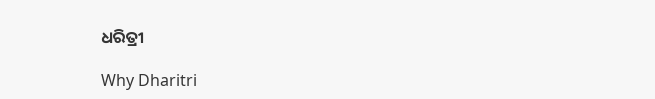ଧରିତ୍ରୀ

Why Dharitri